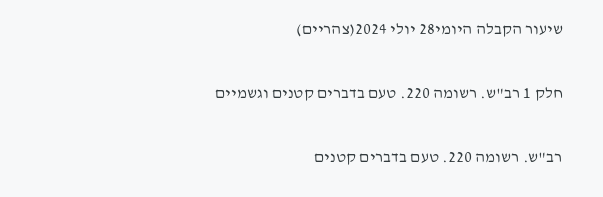שיעור הקבלה היומי28 יולי 2024(צהריים)

חלק 1 רב"ש. רשומה 220. טעם בדברים קטנים וגשמיים

רב"ש. רשומה 220. טעם בדברים קטנים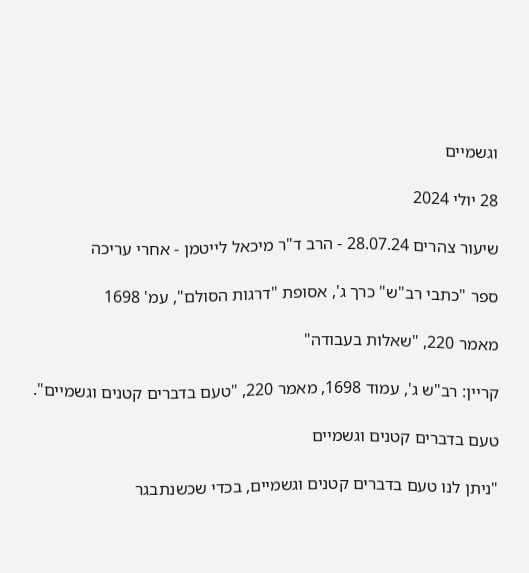וגשמיים

28 יולי 2024

שיעור צהרים 28.07.24 - הרב ד"ר מיכאל לייטמן - אחרי עריכה

ספר "כתבי רב"ש" כרך ג', אסופת "דרגות הסולם", עמ' 1698

מאמר 220, "שאלות בעבודה"

קריין: רב"ש ג', עמוד 1698, מאמר 220, "טעם בדברים קטנים וגשמיים".

טעם בדברים קטנים וגשמיים

"ניתן לנו טעם בדברים קטנים וגשמיים, בכדי שכשנתבגר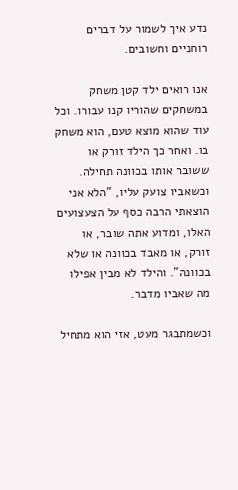נדע איך לשמור על דברים רוחניים וחשובים.

אנו רואים ילד קטן משחק במשחקים שהוריו קנו עבורו. וכל עוד שהוא מוצא טעם, הוא משחק בו. ואחר כך הילד זורק או ששובר אותו בכוונה תחילה. וכשאביו צועק עליו, "הלא אני הוצאתי הרבה כסף על הצעצועים האלו, ומדוע אתה שובר, או זורק, או מאבד בכוונה או שלא בכוונה". והילד לא מבין אפילו מה שאביו מדבר.

וכשמתבגר מעט, אזי הוא מתחיל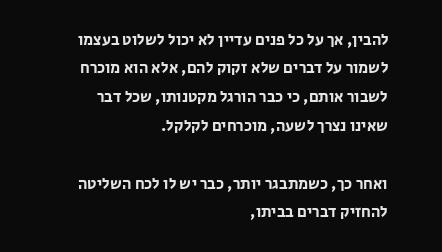להבין, אך על כל פנים עדיין לא יכול לשלוט בעצמו לשמור על דברים שלא זקוק להם, אלא הוא מוכרח לשבור אותם, כי כבר הורגל מקטנותו, שכל דבר שאינו נצרך לשעה, מוכרחים לקלקל.

ואחר כך, כשמתבגר יותר, כבר יש לו לכח השליטה להחזיק דברים בביתו,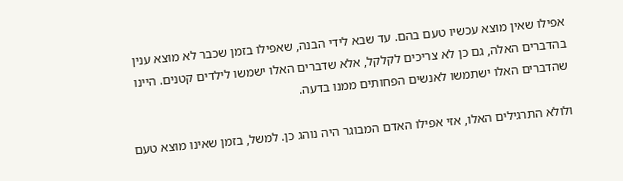אפילו שאין מוצא עכשיו טעם בהם. עד שבא לידי הבנה, שאפילו בזמן שכבר לא מוצא ענין בהדברים האלה, גם כן לא צריכים לקלקל, אלא שדברים האלו ישמשו לילדים קטנים. היינו שהדברים האלו ישתמשו לאנשים הפחותים ממנו בדעה.

ולולא התרגילים האלו, אזי אפילו האדם המבוגר היה נוהג כן. למשל, בזמן שאינו מוצא טעם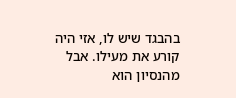בהבגד שיש לו, אזי היה קורע את מעילו. אבל מהנסיון הוא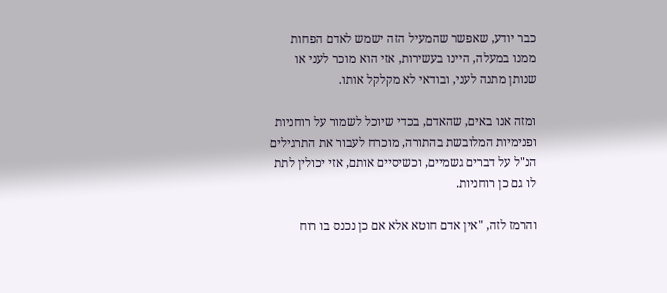כבר יודע, שאפשר שהמעיל הזה ישמש לאדם הפחות ממנו במעלה, היינו בעשירות, אזי הוא מוכר לעני או שנותן מתנה לעני, ובודאי לא מקלקל אותו.

ומזה אנו באים, שהאדם, בכדי שיוכל לשמור על רוחניות ופנימיות המלובשת בהתורה, מוכרח לעבור את התרגילים הנ"ל על דברים גשמיים, וכשיסיים אותם, אזי יכולין לתת לו גם כן רוחניות.

והרמז לזה, "אין אדם חוטא אלא אם כן נכנס בו רוח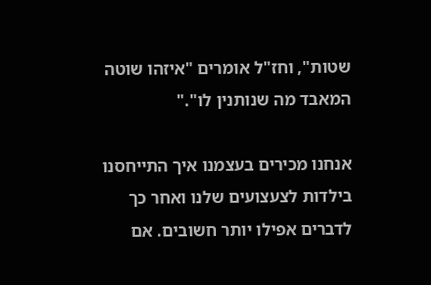שטות", וחז"ל אומרים "איזהו שוטה המאבד מה שנותנין לו"."

אנחנו מכירים בעצמנו איך התייחסנו בילדות לצעצועים שלנו ואחר כך לדברים אפילו יותר חשובים. אם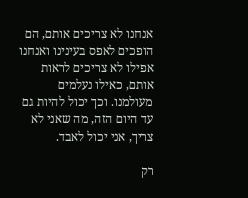אנחנו לא צריכים אותם, הם הופכים לאפס בעינינו ואנחנו אפילו לא צריכים לראות אותם, כאילו נעלמים מעולמנו. וכך יכול להיות גם עד היום הזה, מה שאני לא צריך, אני יכול לאבד.

רק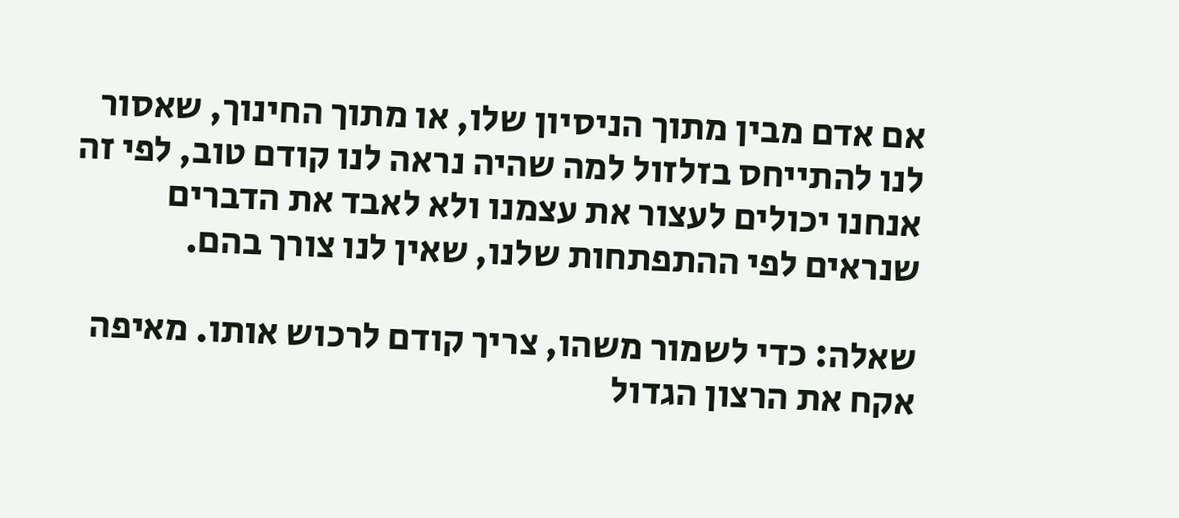אם אדם מבין מתוך הניסיון שלו, או מתוך החינוך, שאסור לנו להתייחס בזלזול למה שהיה נראה לנו קודם טוב, לפי זה אנחנו יכולים לעצור את עצמנו ולא לאבד את הדברים שנראים לפי ההתפתחות שלנו, שאין לנו צורך בהם.

שאלה: כדי לשמור משהו, צריך קודם לרכוש אותו. מאיפה אקח את הרצון הגדול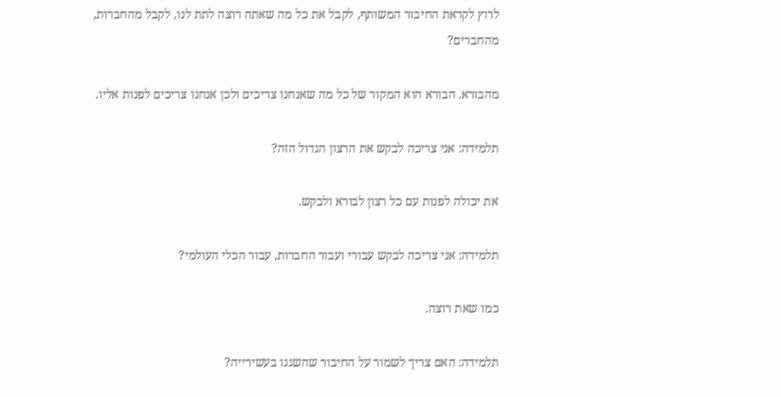לרוץ לקראת החיבור המשותף, לקבל את כל מה שאתה רוצה לתת לנו, לקבל מהחברות, מהחברים?

מהבורא. הבורא הוא המקור של כל מה שאנחנו צריכים ולכן אנחנו צריכים לפנות אליו.

תלמידה: אני צריכה לבקש את הרצון הגדול הזה?

את יכולה לפנות עם כל רצון לבורא ולבקש.

תלמידה: אני צריכה לבקש עבורי ועבור החברות, עבור הכלי העולמי?

כמו שאת רוצה.

תלמידה: האם צריך לשמור על החיבור שהשגנו בעשירייה?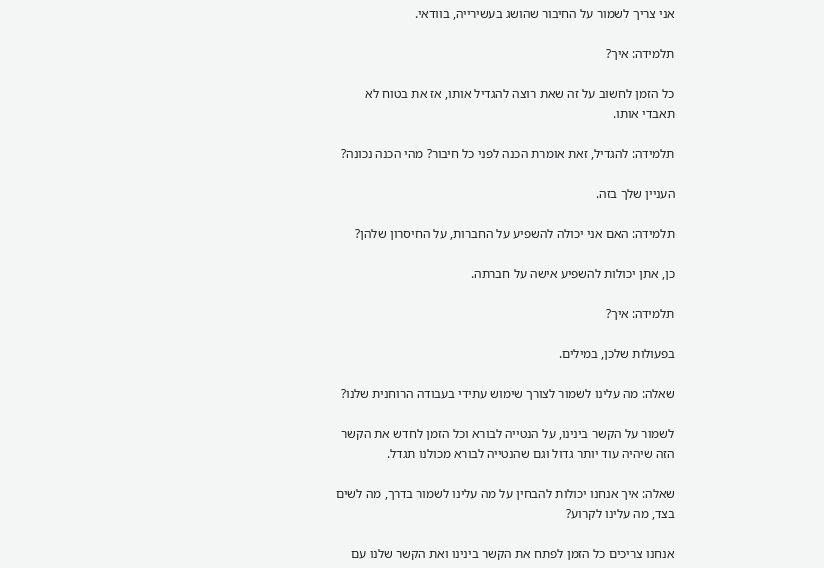אני צריך לשמור על החיבור שהושג בעשירייה, בוודאי.

תלמידה: איך?

כל הזמן לחשוב על זה שאת רוצה להגדיל אותו, אז את בטוח לא תאבדי אותו.

תלמידה: להגדיל, זאת אומרת הכנה לפני כל חיבור? מהי הכנה נכונה?

העניין שלך בזה.

תלמידה: האם אני יכולה להשפיע על החברות, על החיסרון שלהן?

כן, אתן יכולות להשפיע אישה על חברתה.

תלמידה: איך?

בפעולות שלכן, במילים.

שאלה: מה עלינו לשמור לצורך שימוש עתידי בעבודה הרוחנית שלנו?

לשמור על הקשר בינינו, על הנטייה לבורא וכל הזמן לחדש את הקשר הזה שיהיה עוד יותר גדול וגם שהנטייה לבורא מכולנו תגדל.

שאלה: איך אנחנו יכולות להבחין על מה עלינו לשמור בדרך, מה לשים בצד, מה עלינו לקרוע?

אנחנו צריכים כל הזמן לפתח את הקשר בינינו ואת הקשר שלנו עם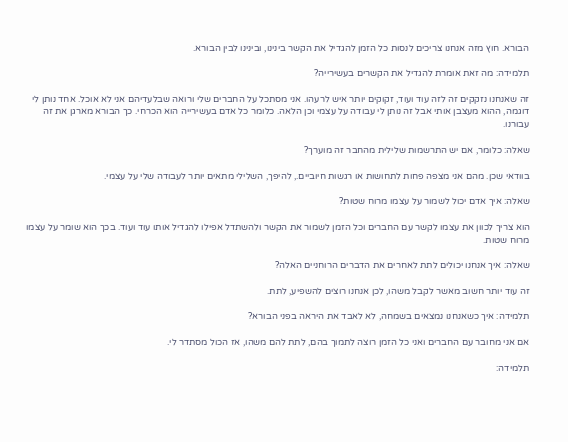הבורא. חוץ מזה אנחנו צריכים לנסות כל הזמן להגדיל את הקשר בינינו, ובינינו לבין הבורא.

תלמידה: מה זאת אומרת להגדיל את הקשרים בעשירייה?

זה שאנחנו נזקקים זה לזה עוד ועוד, זקוקים יותר איש לרעהו. אני מסתכל על החברים שלי ורואה שבלעדיהם אני לא אוכל. אחד נותן לי דוגמה, ההוא מעצבן אותי אבל זה נותן לי עבודה על עצמי וכן הלאה. כלומר כל אדם בעשירייה הוא הכרחי. כך הבורא מארגן את זה עבורנו.

שאלה: כלומר, אם יש התרשמות שלילית מהחבר זה מוערך?

בוודאי שכן. מהם אני מצפה פחות לתחושות או רגשות חיוביים., להיפך, השלילי מתאים יותר לעבודה שלי על עצמי.

שאלה: איך אדם יכול לשמור על עצמו מרוח שטות?

הוא צריך לכוון את עצמו לקשר עם החברים וכל הזמן לשמור את הקשר ולהשתדל אפילו להגדיל אותו עוד ועוד. בכך הוא שומר על עצמו מרוח שטות.

שאלה: איך אנחנו יכולים לתת לאחרים את הדברים הרוחניים האלה?

זה עוד יותר חשוב מאשר לקבל משהו, לכן אנחנו רוצים להשפיע, לתת.

תלמידה: איך כשאנחנו נמצאים בשמחה, לא לאבד את היראה בפני הבורא?

אם אני מחובר עם החברים ואני כל הזמן רוצה לתמוך בהם, לתת להם משהו, אז הכול מסתדר לי.

תלמידה: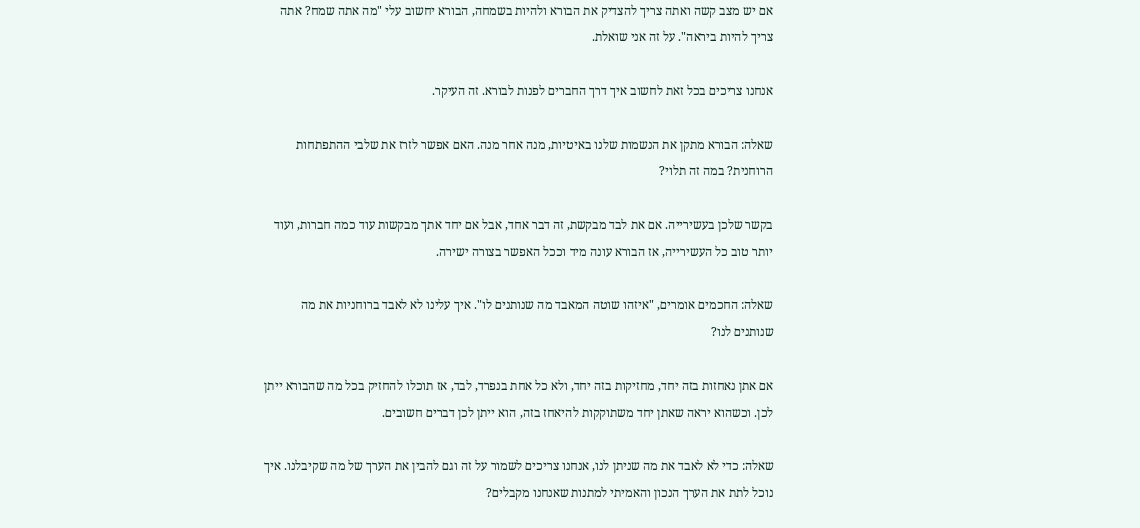אם יש מצב קשה ואתה צריך להצדיק את הבורא ולהיות בשמחה, הבורא יחשוב עלי "מה אתה שמח? אתה צריך להיות ביראה". על זה אני שואלת.

אנחנו צריכים בכל זאת לחשוב איך דרך החברים לפנות לבורא. זה העיקר.

שאלה: הבורא מתקן את הנשמות שלנו באיטיות, מנה אחר מנה. האם אפשר לזרז את שלבי ההתפתחות הרוחנית? במה זה תלוי?

בקשר שלכן בעשירייה. אם את לבד מבקשת, זה דבר אחד, אבל אם יחד אתך מבקשות עוד כמה חברות, ועוד יותר טוב כל העשירייה, אז הבורא עונה מיד וככל האפשר בצורה ישירה.

שאלה: החכמים אומרים, "איזהו שוטה המאבד מה שנותנים לו". איך עלינו לא לאבד ברוחניות את מה שנותנים לנו?

אם אתן נאחזות בזה יחד, מחזיקות בזה יחד, ולא כל אחת בנפרד, לבד, אז תוכלו להחזיק בכל מה שהבורא ייתן לכן. וכשהוא יראה שאתן יחד משתוקקות להיאחז בזה, הוא ייתן לכן דברים חשובים.

שאלה: כדי לא לאבד את מה שניתן לנו, אנחנו צריכים לשמור על זה וגם להבין את הערך של מה שקיבלנו. איך נוכל לתת את הערך הנכון והאמיתי למתנות שאנחנו מקבלים?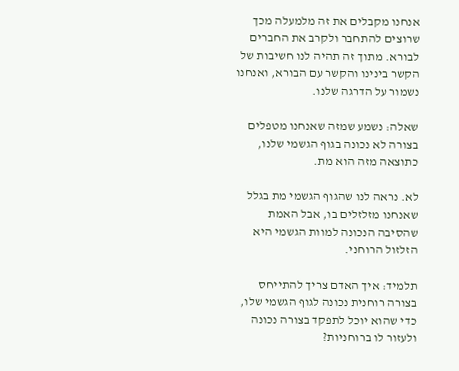אנחנו מקבלים את זה מלמעלה מכך שרוצים להתחבר ולקרב את החברים לבורא. מתוך זה תהיה לנו חשיבות של הקשר בינינו והקשר עם הבורא, ואנחנו נשמור על הדרגה שלנו.

שאלה: נשמע שמזה שאנחנו מטפלים בצורה לא נכונה בגוף הגשמי שלנו, כתוצאה מזה הוא מת.

לא. נראה לנו שהגוף הגשמי מת בגלל שאנחנו מזלזלים בו, אבל האמת שהסיבה הנכונה למוות הגשמי היא הזלזול הרוחני.

תלמיד: איך האדם צריך להתייחס בצורה רוחנית נכונה לגוף הגשמי שלו, כדי שהוא יוכל לתפקד בצורה נכונה ולעזור לו ברוחניות?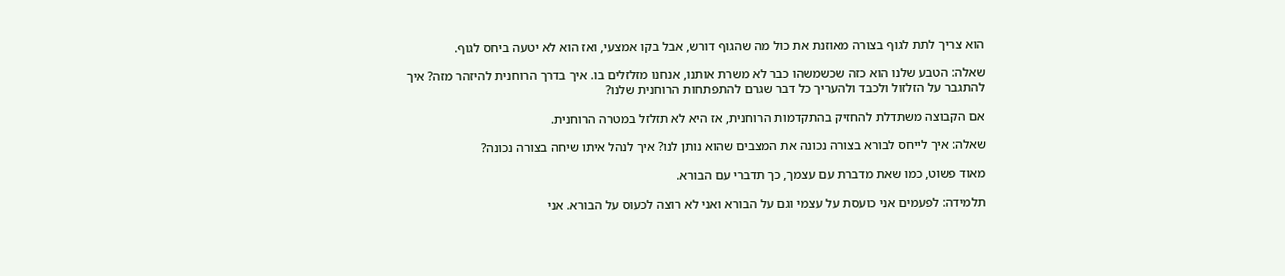הוא צריך לתת לגוף בצורה מאוזנת את כול מה שהגוף דורש, אבל בקו אמצעי, ואז הוא לא יטעה ביחס לגוף.

שאלה: הטבע שלנו הוא כזה שכשמשהו כבר לא משרת אותנו, אנחנו מזלזלים בו. איך בדרך הרוחנית להיזהר מזה? איך להתגבר על הזלזול ולכבד ולהעריך כל דבר שגרם להתפתחות הרוחנית שלנו?

אם הקבוצה משתדלת להחזיק בהתקדמות הרוחנית, אז היא לא תזלזל במטרה הרוחנית.

שאלה: איך לייחס לבורא בצורה נכונה את המצבים שהוא נותן לנו? איך לנהל איתו שיחה בצורה נכונה?

מאוד פשוט, כמו שאת מדברת עם עצמך, כך תדברי עם הבורא.

תלמידה: לפעמים אני כועסת על עצמי וגם על הבורא ואני לא רוצה לכעוס על הבורא. אני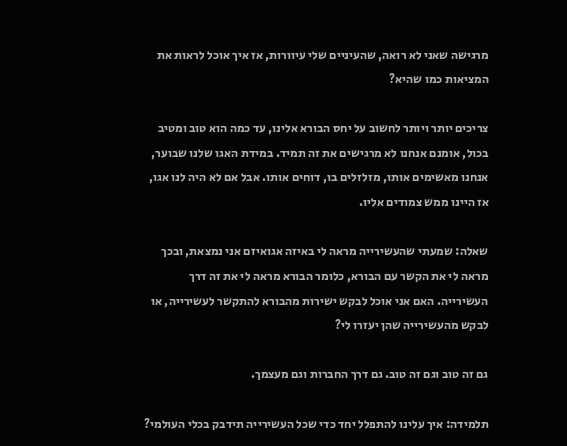מרגישה שאני לא רואה, שהעיניים שלי עיוורות, אז איך אוכל לראות את המציאות כמו שהיא?

צריכים יותר ויותר לחשוב על יחס הבורא אלינו, עד כמה הוא טוב ומטיב בכול, אומנם אנחנו לא מרגישים את זה תמיד. במידת האגו שלנו שבוער, אנחנו מאשימים אותו, מזלזלים בו, דוחים אותו. אבל אם לא היה לנו אגו, אז היינו ממש צמודים אליו.

שאלה: שמעתי שהעשירייה מראה לי באיזה אגואיזם אני נמצאת, ובכך מראה לי את הקשר עם הבורא, כלומר הבורא מראה לי את זה דרך העשירייה. האם אני אוכל לבקש ישירות מהבורא להתקשר לעשירייה, או לבקש מהעשירייה שהן יעזרו לי?

גם זה טוב וגם זה טוב. גם דרך החברות וגם מעצמך.

תלמידה: איך עלינו להתפלל יחד כדי שכל העשירייה תידבק בכלי העולמי?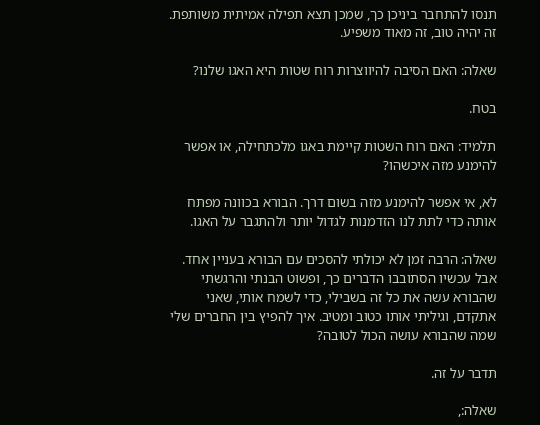תנסו להתחבר ביניכן כך, שמכן תצא תפילה אמיתית משותפת. זה יהיה טוב, זה מאוד משפיע.

שאלה: האם הסיבה להיווצרות רוח שטות היא האגו שלנו?

בטח.

תלמיד: האם רוח השטות קיימת באגו מלכתחילה, או אפשר להימנע מזה איכשהו?

לא, אי אפשר להימנע מזה בשום דרך. הבורא בכוונה מפתח אותה כדי לתת לנו הזדמנות לגדול יותר ולהתגבר על האגו.

שאלה: הרבה זמן לא יכולתי להסכים עם הבורא בעניין אחד. אבל עכשיו הסתובבו הדברים כך, ופשוט הבנתי והרגשתי שהבורא עשה את כל זה בשבילי, כדי לשמח אותי, שאני אתקדם, וגיליתי אותו כטוב ומטיב. איך להפיץ בין החברים שלי שמה שהבורא עושה הכול לטובה?

תדבר על זה.

שאלה:,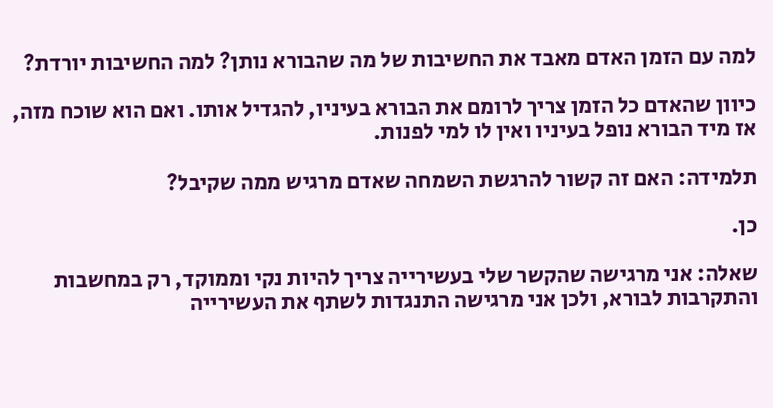למה עם הזמן האדם מאבד את החשיבות של מה שהבורא נותן? למה החשיבות יורדת?

כיוון שהאדם כל הזמן צריך לרומם את הבורא בעיניו, להגדיל אותו. ואם הוא שוכח מזה, אז מיד הבורא נופל בעיניו ואין לו למי לפנות.

תלמידה: האם זה קשור להרגשת השמחה שאדם מרגיש ממה שקיבל?

כן.

שאלה: אני מרגישה שהקשר שלי בעשירייה צריך להיות נקי וממוקד, רק במחשבות והתקרבות לבורא, ולכן אני מרגישה התנגדות לשתף את העשירייה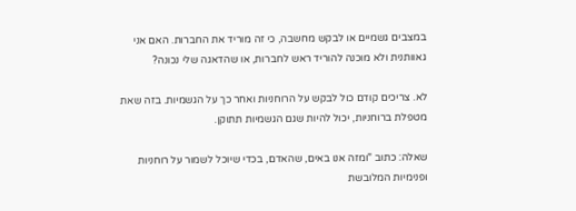במצבים גשמיים או לבקש מחשבה, כי זה מוריד את החברות. האם אני גאוותנית ולא מוכנה להוריד ראש לחברות, או שהדאגה שלי נכונה?

לא. צריכים קודם כול לבקש על הרוחניות ואחר כך על הגשמיות. בזה שאת מטפלת ברוחניות, יכול להיות שגם הגשמיות תתוקן.

שאלה: כתוב "ומזה אנו באים, שהאדם, בכדי שיוכל לשמור על רוחניות ופנימיות המלובשת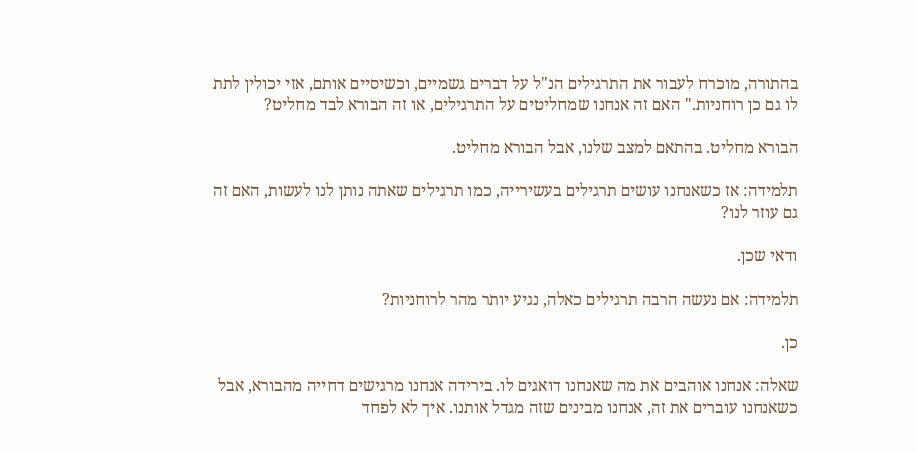בהתורה, מוכרח לעבור את התרגילים הנ"ל על דברים גשמיים, וכשיסיים אותם, אזי יכולין לתת לו גם כן רוחניות." האם זה אנחנו שמחליטים על התרגילים, או זה הבורא לבד מחליט?

הבורא מחליט. בהתאם למצב שלנו, אבל הבורא מחליט.

תלמידה: אז כשאנחנו עושים תרגילים בעשירייה, כמו תרגילים שאתה נותן לנו לעשות, האם זה גם עוזר לנו?

ודאי שכן.

תלמידה: אם נעשה הרבה תרגילים כאלה, נגיע יותר מהר לרוחניות?

כן.

שאלה: אנחנו אוהבים את מה שאנחנו דואגים לו. בירידה אנחנו מרגישים דחייה מהבורא, אבל כשאנחנו עוברים את זה, אנחנו מבינים שזה מגדל אותנו. איך לא לפחד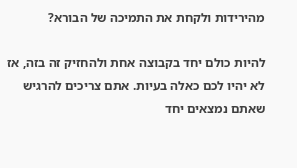מהירידות ולקחת את התמיכה של הבורא?

להיות כולם יחד בקבוצה אחת ולהחזיק זה בזה, אז לא יהיו לכם כאלה בעיות. אתם צריכים להרגיש שאתם נמצאים יחד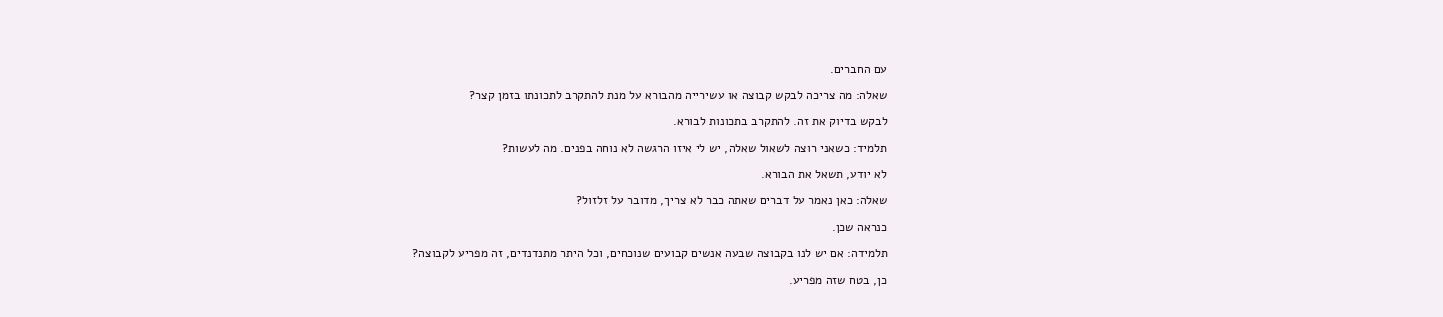עם החברים.

שאלה: מה צריכה לבקש קבוצה או עשירייה מהבורא על מנת להתקרב לתכונתו בזמן קצר?

לבקש בדיוק את זה. להתקרב בתכונות לבורא.

תלמיד: כשאני רוצה לשאול שאלה, יש לי איזו הרגשה לא נוחה בפנים. מה לעשות?

לא יודע, תשאל את הבורא.

שאלה: כאן נאמר על דברים שאתה כבר לא צריך, מדובר על זלזול?

כנראה שכן.

תלמידה: אם יש לנו בקבוצה שבעה אנשים קבועים שנוכחים, וכל היתר מתנדנדים, זה מפריע לקבוצה?

כן, בטח שזה מפריע.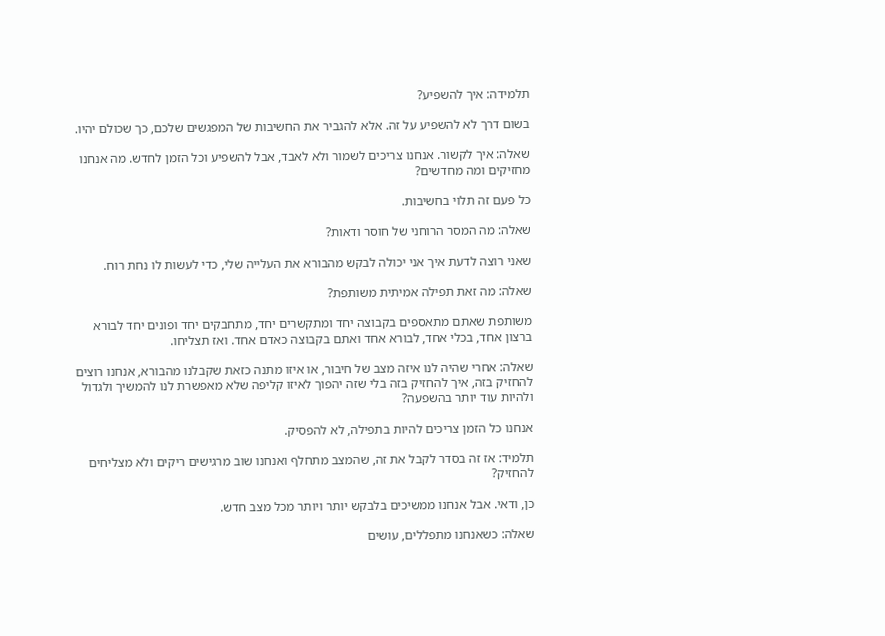תלמידה: איך להשפיע?

בשום דרך לא להשפיע על זה. אלא להגביר את החשיבות של המפגשים שלכם, כך שכולם יהיו.

שאלה: איך לקשור. אנחנו צריכים לשמור ולא לאבד, אבל להשפיע וכל הזמן לחדש. מה אנחנו מחזיקים ומה מחדשים?

כל פעם זה תלוי בחשיבות.

שאלה: מה המסר הרוחני של חוסר ודאות?

שאני רוצה לדעת איך אני יכולה לבקש מהבורא את העלייה שלי, כדי לעשות לו נחת רוח.

שאלה: מה זאת תפילה אמיתית משותפת?

משותפת שאתם מתאספים בקבוצה יחד ומתקשרים יחד, מתחבקים יחד ופונים יחד לבורא ברצון אחד, בכלי אחד, לבורא אחד ואתם בקבוצה כאדם אחד. ואז תצליחו.

שאלה: אחרי שהיה לנו איזה מצב של חיבור, או איזו מתנה כזאת שקבלנו מהבורא, אנחנו רוצים להחזיק בזה, איך להחזיק בזה בלי שזה יהפוך לאיזו קליפה שלא מאפשרת לנו להמשיך ולגדול ולהיות עוד יותר בהשפעה?

אנחנו כל הזמן צריכים להיות בתפילה, לא להפסיק.

תלמיד: אז זה בסדר לקבל את זה, שהמצב מתחלף ואנחנו שוב מרגישים ריקים ולא מצליחים להחזיק?

כן, ודאי. אבל אנחנו ממשיכים בלבקש יותר ויותר מכל מצב חדש.

שאלה: כשאנחנו מתפללים, עושים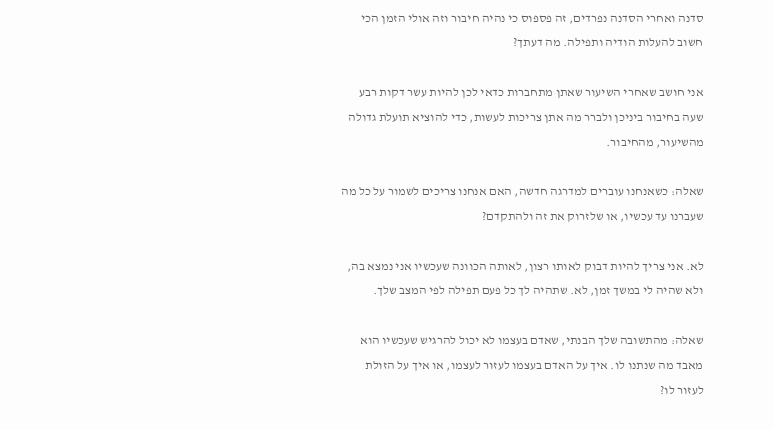סדנה ואחרי הסדנה נפרדים, זה פספוס כי נהיה חיבור וזה אולי הזמן הכי חשוב להעלות הודיה ותפילה. מה דעתך?

אני חושב שאחרי השיעור שאתן מתחברות כדאי לכן להיות עשר דקות רבע שעה בחיבור ביניכן ולברר מה אתן צריכות לעשות, כדי להוציא תועלת גדולה מהשיעור, מהחיבור.

שאלה: כשאנחנו עוברים למדרגה חדשה, האם אנחנו צריכים לשמור על כל מה שעברנו עד עכשיו, או שלזרוק את זה ולהתקדם?

לא. אני צריך להיות דבוק לאותו רצון, לאותה הכוונה שעכשיו אני נמצא בה, ולא שהיה לי במשך זמן, לא. שתהיה לך כל פעם תפילה לפי המצב שלך.

שאלה: מהתשובה שלך הבנתי, שאדם בעצמו לא יכול להרגיש שעכשיו הוא מאבד מה שנתנו לו. איך על האדם בעצמו לעזור לעצמו, או איך על הזולת לעזור לו?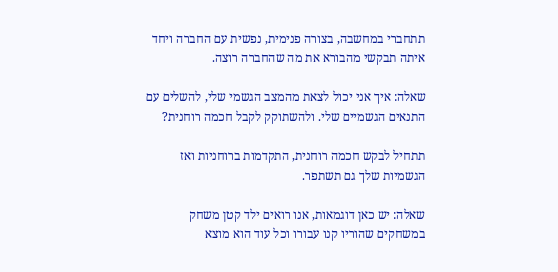תתחברי במחשבה, בצורה פנימית, נפשית עם החברה ויחד איתה תבקשי מהבורא את מה שהחברה רוצה.

שאלה: איך אני יכול לצאת מהמצב הגשמי שלי, להשלים עם התנאים הגשמיים שלי. ולהשתוקק לקבל חכמה רוחנית?

תתחיל לבקש חכמה רוחנית, התקדמות ברוחניות ואז הגשמיות שלך גם תשתפר.

שאלה: יש כאן דוגמאות, אנו רואים ילד קטן משחק במשחקים שהוריו קנו עבורו וכל עוד הוא מוצא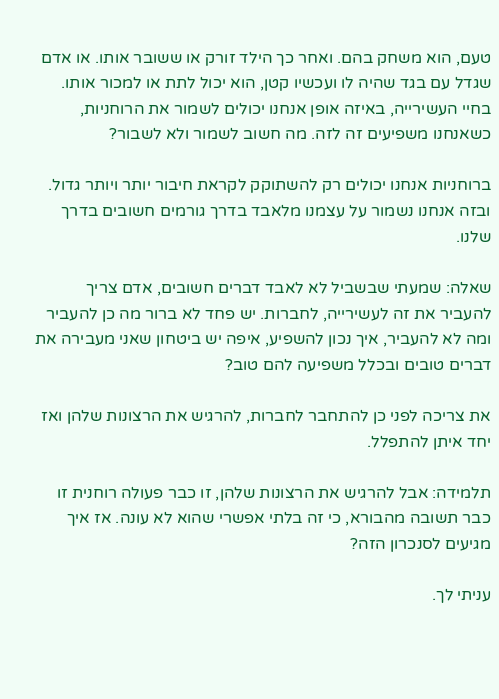טעם, הוא משחק בהם. ואחר כך הילד זורק או ששובר אותו. או אדם שגדל עם בגד שהיה לו ועכשיו קטן, הוא יכול לתת או למכור אותו. בחיי העשירייה, באיזה אופן אנחנו יכולים לשמור את הרוחניות, כשאנחנו משפיעים זה לזה. מה חשוב לשמור ולא לשבור?

ברוחניות אנחנו יכולים רק להשתוקק לקראת חיבור יותר ויותר גדול. ובזה אנחנו נשמור על עצמנו מלאבד בדרך גורמים חשובים בדרך שלנו.

שאלה: שמעתי שבשביל לא לאבד דברים חשובים, אדם צריך להעביר את זה לעשירייה, לחברות. יש פחד לא ברור מה כן להעביר ומה לא להעביר, איך נכון להשפיע, איפה יש ביטחון שאני מעבירה את דברים טובים ובכלל משפיעה להם טוב?

את צריכה לפני כן להתחבר לחברות, להרגיש את הרצונות שלהן ואז יחד איתן להתפלל.

תלמידה: אבל להרגיש את הרצונות שלהן, זו כבר פעולה רוחנית זו כבר תשובה מהבורא, כי זה בלתי אפשרי שהוא לא עונה. אז איך מגיעים לסנכרון הזה?

עניתי לך.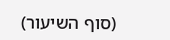(סוף השיעור)